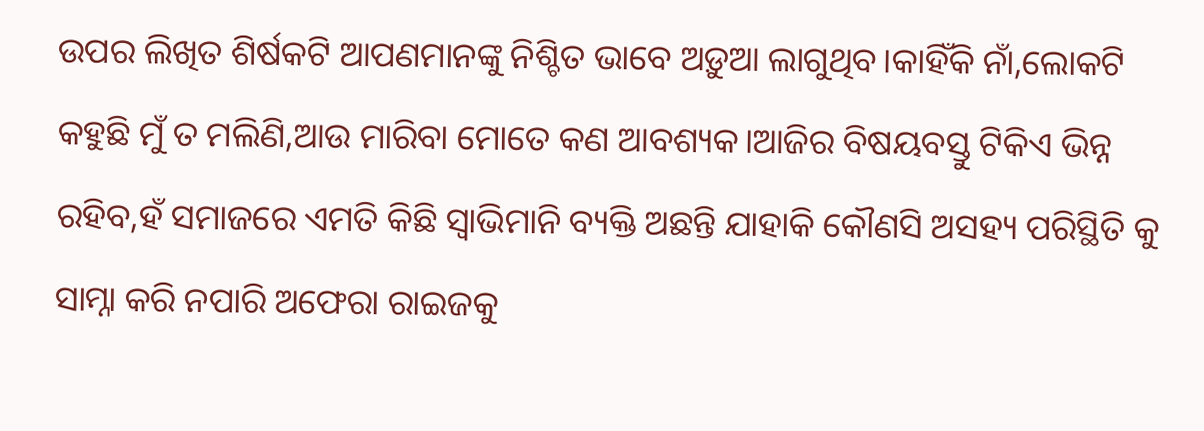ଉପର ଲିଖିତ ଶିର୍ଷକଟି ଆପଣମାନଙ୍କୁ ନିଶ୍ଚିତ ଭାବେ ଅଡ଼ୁଆ ଲାଗୁଥିବ।କାହିଁକି ନାଁ,ଲୋକଟି କହୁଛି ମୁଁ ତ ମଲିଣି,ଆଉ ମାରିବା ମୋତେ କଣ ଆବଶ୍ୟକ।ଆଜିର ବିଷୟବସ୍ତୁ ଟିକିଏ ଭିନ୍ନ ରହିବ,ହଁ ସମାଜରେ ଏମତି କିଛି ସ୍ଵାଭିମାନି ବ୍ୟକ୍ତି ଅଛନ୍ତି ଯାହାକି କୌଣସି ଅସହ୍ୟ ପରିସ୍ଥିତି କୁ ସାମ୍ନା କରି ନପାରି ଅଫେରା ରାଇଜକୁ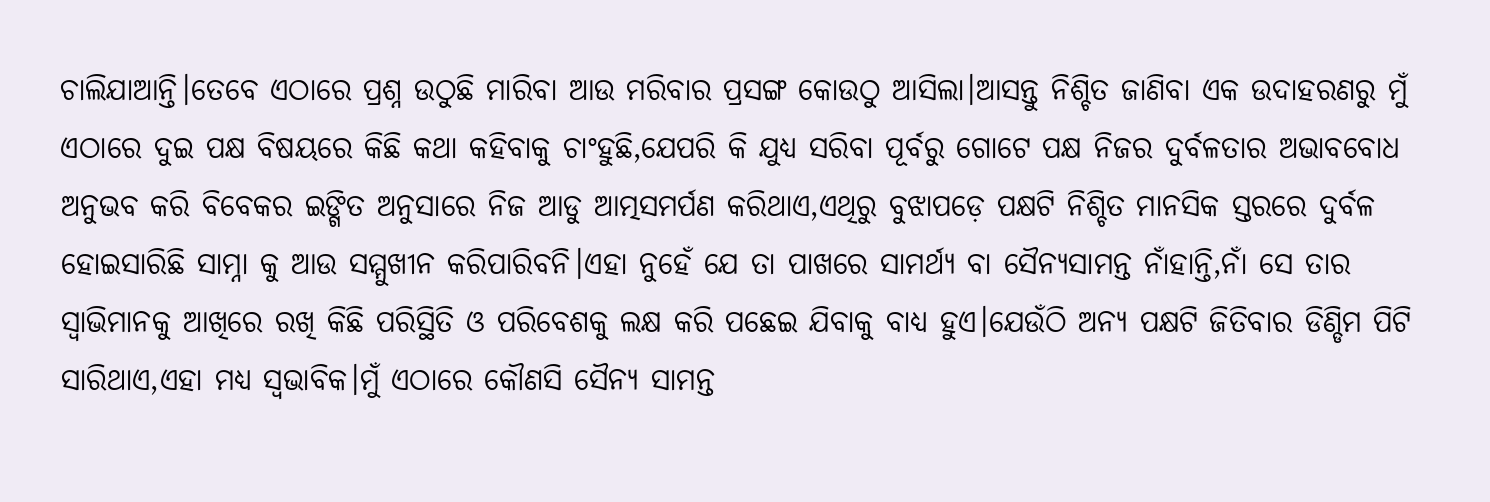ଚାଲିଯାଆନ୍ତି।ତେବେ ଏଠାରେ ପ୍ରଶ୍ନ ଉଠୁଛି ମାରିବା ଆଉ ମରିବାର ପ୍ରସଙ୍ଗ କୋଉଠୁ ଆସିଲା।ଆସନ୍ତୁ ନିଶ୍ଚିତ ଜାଣିବା ଏକ ଉଦାହରଣରୁ ମୁଁ ଏଠାରେ ଦୁଇ ପକ୍ଷ ବିଷୟରେ କିଛି କଥା କହିବାକୁ ଚାଂହୁଛି,ଯେପରି କି ଯୁଧ୍ୟ ସରିବା ପୂର୍ବରୁ ଗୋଟେ ପକ୍ଷ ନିଜର ଦୁର୍ବଳତାର ଅଭାବବୋଧ ଅନୁଭବ କରି ବିବେକର ଇଙ୍ଗିତ ଅନୁସାରେ ନିଜ ଆଡୁ ଆତ୍ମସମର୍ପଣ କରିଥାଏ,ଏଥିରୁ ବୁଝାପଡ଼େ ପକ୍ଷଟି ନିଶ୍ଚିତ ମାନସିକ ସ୍ତରରେ ଦୁର୍ବଳ ହୋଇସାରିଛି ସାମ୍ନା କୁ ଆଉ ସମ୍ମୁଖୀନ କରିପାରିବନି।ଏହା ନୁହେଁ ଯେ ତା ପାଖରେ ସାମର୍ଥ୍ୟ ବା ସୈନ୍ୟସାମନ୍ତ ନାଁହାନ୍ତି,ନାଁ ସେ ତାର ସ୍ବାଭିମାନକୁ ଆଖିରେ ରଖି କିଛି ପରିସ୍ଥିତି ଓ ପରିବେଶକୁ ଲକ୍ଷ କରି ପଛେଇ ଯିବାକୁ ବାଧ୍ୟ ହୁଏ।ଯେଉଁଠି ଅନ୍ୟ ପକ୍ଷଟି ଜିତିବାର ଡିଣ୍ଡିମ ପିଟି ସାରିଥାଏ,ଏହା ମଧ୍ୟ ସ୍ଵଭାବିକ।ମୁଁ ଏଠାରେ କୌଣସି ସୈନ୍ୟ ସାମନ୍ତ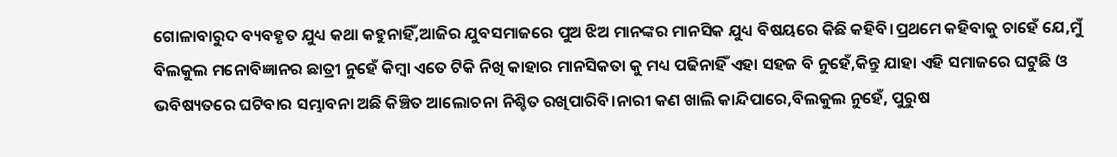ଗୋଳାବାରୁଦ ବ୍ୟବହୃତ ଯୁଧ୍ୟ କଥା କହୁନାହିଁ,ଆଜିର ଯୁବସମାଜରେ ପୁଅ ଝିଅ ମାନଙ୍କର ମାନସିକ ଯୁଧ୍ୟ ବିଷୟରେ କିଛି କହିବି।ପ୍ରଥମେ କହିବାକୁ ଚାହେଁ ଯେ,ମୁଁ ବିଲକୁଲ ମନୋବିଜ୍ଞାନର ଛାତ୍ରୀ ନୁହେଁ କିମ୍ବା ଏତେ ଟିକି ନିଖି କାହାର ମାନସିକତା କୁ ମଧ୍ୟ ପଢିନାହିଁ ଏହା ସହଜ ବି ନୁହେଁ,କିନ୍ତୁ ଯାହା ଏହି ସମାଜରେ ଘଟୁଛି ଓ ଭବିଷ୍ୟତରେ ଘଟିବାର ସମ୍ଭାବନା ଅଛି କିଞ୍ଚିତ ଆଲୋଚନା ନିଶ୍ଚିତ ରଖିପାରିବି।ନାରୀ କଣ ଖାଲି କାନ୍ଦିପାରେ,ବିଲକୁଲ ନୁହେଁ, ପୁରୁଷ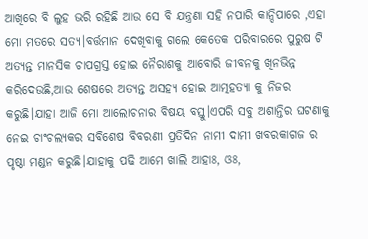ଆଖିରେ ବି ଲୁହ ଭରି ରହିଛି ଆଉ ସେ ବି ଯନ୍ତ୍ରଣା ସହି ନପାରି କାନ୍ଦିପାରେ ,ଏହା ମୋ ମତରେ ସତ୍ୟ।ବର୍ତ୍ତମାନ ଦେଖିବାକୁ ଗଲେ କେତେକ ପରିବାରରେ ପୁରୁଷ ଟି ଅତ୍ୟନ୍ତ ମାନସିକ ଚାପଗ୍ରସ୍ତ ହୋଇ ନୈରାଶକୁ ଆବୋରି ଜୀବନକୁ ଖିନଭିନ୍ନ କରିଦେଉଛି,ଆଉ ଶେଷରେ ଅତ୍ୟନ୍ତ ଅସହ୍ୟ ହୋଇ ଆତ୍ମହତ୍ୟା କୁ ନିଜର କରୁଛି।ଯାହା ଆଜି ମୋ ଆଲୋଚନାର ବିଷୟ ବସ୍ତୁ।ଏପରି ସବୁ ଅଶାନ୍ତିର ଘଟଣାକୁ ନେଇ ଚାଂଚଲ୍ୟକର ସବିଶେଷ ବିବରଣୀ ପ୍ରତିଦିନ ନାମୀ ଦାମୀ ଖବରକାଗଜ ର ପୃଷ୍ଠା ମଣ୍ଡନ କରୁଛି।ଯାହାକୁ ପଢି ଆମେ ଖାଲି ଆହାଃ, ଓଃ,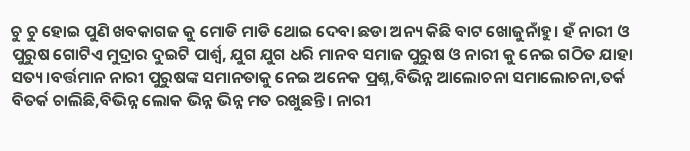ଚୁ ଚୁ ହୋଇ ପୁଣି ଖବକାଗଜ କୁ ମୋଡି ମାଡି ଥୋଇ ଦେବା ଛଡା ଅନ୍ୟ କିଛି ବାଟ ଖୋଜୁନାଁହୁ। ହଁ ନାରୀ ଓ ପୁରୁଷ ଗୋଟିଏ ମୁଦ୍ରାର ଦୁଇଟି ପାର୍ଶ୍ୱ, ଯୁଗ ଯୁଗ ଧରି ମାନବ ସମାଜ ପୁରୁଷ ଓ ନାରୀ କୁ ନେଇ ଗଠିତ ଯାହା ସତ୍ୟ।ବର୍ତ୍ତମାନ ନାରୀ ପୁରୁଷଙ୍କ ସମାନତାକୁ ନେଇ ଅନେକ ପ୍ରଶ୍ନ,ବିଭିନ୍ନ ଆଲୋଚନା ସମାଲୋଚନା,ତର୍କ ବିତର୍କ ଚାଲିଛି,ବିଭିନ୍ନ ଲୋକ ଭିନ୍ନ ଭିନ୍ନ ମତ ରଖୁଛନ୍ତି। ନାରୀ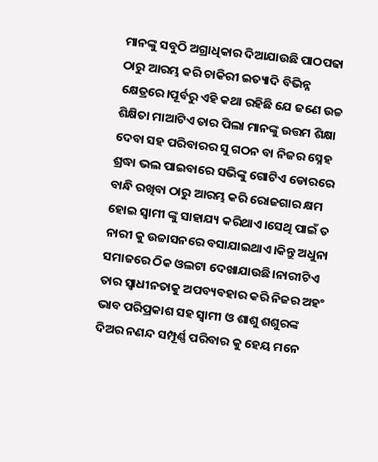ମାନଙ୍କୁ ସବୁଠି ଅଗ୍ରାଧିକାର ଦିଆଯାଉଛି ପାଠପଢା ଠାରୁ ଆରମ୍ଭ କରି ଚାକିରୀ ଇତ୍ୟାଦି ବିଭିନ୍ନ କ୍ଷେତ୍ରରେ।ପୂର୍ବରୁ ଏହି କଥା ରହିଛି ଯେ ଜଣେ ଉଚ୍ଚ ଶିକ୍ଷିତା ମାଆଟିଏ ତାର ପିଲା ମାନଙ୍କୁ ଉତ୍ତମ ଶିକ୍ଷା ଦେବା ସହ ପରିବାରର ସୁ ଗଠନ ବା ନିଜର ସ୍ନେହ ଶ୍ରଦ୍ଧା ଭଲ ପାଇବାରେ ସଭିଙ୍କୁ ଗୋଟିଏ ଡୋରରେ ବାନ୍ଧି ରଖିବା ଠାରୁ ଆରମ୍ଭ କରି ରୋଜଗାର କ୍ଷମ ହୋଇ ସ୍ବାମୀ ଙ୍କୁ ସାହାଯ୍ୟ କରିଥାଏ।ସେଥି ପାଇଁ ତ ନାରୀ କୁ ଉଚ୍ଚାସନରେ ବସାଯାଇଥାଏ।କିନ୍ତୁ ଅଧୁନା ସମାଜରେ ଠିକ ଓଲଟା ଦେଖାଯାଉଛି।ନାରୀଟିଏ ତାର ସ୍ବାଧୀନତାକୁ ଅପବ୍ୟବହାର କରି ନିଜର ଅହଂ ଭାବ ପରିପ୍ରକାଶ ସହ ସ୍ୱାମୀ ଓ ଶାଶୁ ଶଶୁରଙ୍କ ଦିଅର ନଣନ୍ଦ ସମ୍ପୂର୍ଣ୍ଣ ପରିବାର କୁ ହେୟ ମନେ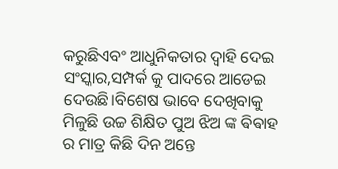କରୁଛିଏବଂ ଆଧୁନିକତାର ଦ୍ୱାହି ଦେଇ ସଂସ୍କାର,ସମ୍ପର୍କ କୁ ପାଦରେ ଆଡେଇ ଦେଉଛି।ବିଶେଷ ଭାବେ ଦେଖିବାକୁ ମିଳୁଛି ଉଚ୍ଚ ଶିକ୍ଷିତ ପୁଅ ଝିଅ ଙ୍କ ଵିଵାହ ର ମାତ୍ର କିଛି ଦିନ ଅନ୍ତେ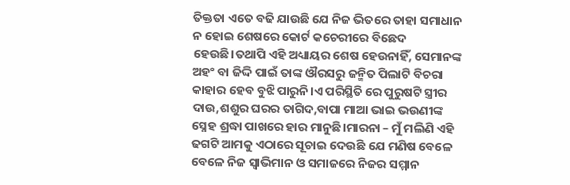ତିକ୍ତତା ଏତେ ବଢି ଯାଉଛି ଯେ ନିଜ ଭିତରେ ତାହା ସମାଧାନ ନ ହୋଇ ଶେଷରେ କୋର୍ଟ କଚେରୀରେ ବିଛେଦ ହେଉଛି।ତଥାପି ଏହି ଅଧ୍ୟାୟର ଶେଷ ହେଉନାହିଁ, ସେମାନଙ୍କ ଅହଂ ବା ଜିଦ୍ଦି ପାଇଁ ତାଙ୍କ ଔରସରୁ ଜନ୍ମିତ ପିଲାଟି ବିଚରା କାହାର ହେବ ବୁଝି ପାରୁନି।ଏ ପରିସ୍ଥିତି ରେ ପୁରୁଷଟି ସ୍ତ୍ରୀର ଦାଉ,ଶଶୁର ଘରର ତାଗିଦ,ବାପା ମାଆ ଭାଇ ଭଉଣୀଙ୍କ ସ୍ନେହ ଶ୍ରଦ୍ଧା ପାଖରେ ହାର ମାନୁଛି।ମାରନା – ମୁଁ ମଲିଣି ଏହି ଢଗଟି ଆମକୁ ଏଠାରେ ସୂଚାଇ ଦେଉଛି ଯେ ମଣିଷ ବେଳେ ବେଳେ ନିଜ ସ୍ୱାଭିମାନ ଓ ସମାଜରେ ନିଜର ସମ୍ମାନ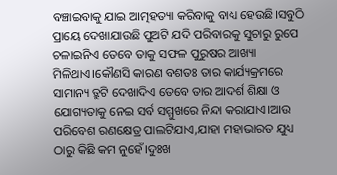ବଞ୍ଚାଇବାକୁ ଯାଇ ଆତ୍ମହତ୍ୟା କରିବାକୁ ବାଧ୍ୟ ହେଉଛି।ସବୁଠି ପ୍ରାୟେ ଦେଖାଯାଉଛି ପୁଅଟି ଯଦି ପରିବାରକୁ ସୁଚାରୁ ରୁପେ ଚଳାଇନିଏ ତେବେ ତାକୁ ସଫଳ ପୁରୁଷର ଆଖ୍ୟା ମିଳିଥାଏ।କୌଣସି କାରଣ ବଶତଃ ତାର କାର୍ଯ୍ୟକ୍ରମରେ ସାମାନ୍ୟ ତ୍ରୁଟି ଦେଖାଦିଏ ତେବେ ତାର ଆଦର୍ଶ ଶିକ୍ଷା ଓ ଯୋଗ୍ୟତାକୁ ନେଇ ସର୍ବ ସମ୍ମୁଖରେ ନିନ୍ଦା କରାଯାଏ।ଆଉ ପରିବେଶ ରଣକ୍ଷେତ୍ର ପାଲଟିଯାଏ,ଯାହା ମହାଭାରତ ଯୁଧ୍ୟ ଠାରୁ କିଛି କମ ନୁହେଁ।ଦୁଃଖ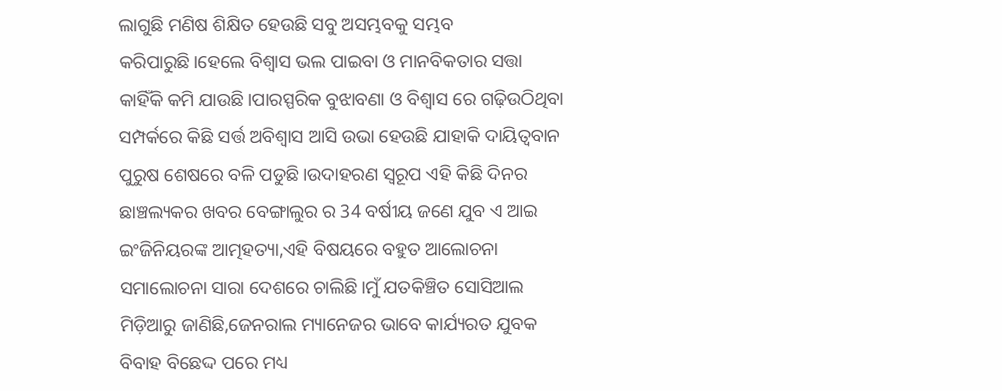ଲାଗୁଛି ମଣିଷ ଶିକ୍ଷିତ ହେଉଛି ସବୁ ଅସମ୍ଭବକୁ ସମ୍ଭବ କରିପାରୁଛି।ହେଲେ ବିଶ୍ୱାସ ଭଲ ପାଇବା ଓ ମାନବିକତାର ସତ୍ତା କାହିଁକି କମି ଯାଉଛି।ପାରସ୍ପରିକ ବୁଝାବଣା ଓ ବିଶ୍ଵାସ ରେ ଗଢ଼ିଉଠିଥିବା ସମ୍ପର୍କରେ କିଛି ସର୍ତ୍ତ ଅବିଶ୍ୱାସ ଆସି ଉଭା ହେଉଛି ଯାହାକି ଦାୟିତ୍ବବାନ ପୁରୁଷ ଶେଷରେ ବଳି ପଡୁଛି।ଉଦାହରଣ ସ୍ୱରୂପ ଏହି କିଛି ଦିନର ଛାଞ୍ଚଲ୍ୟକର ଖବର ବେଙ୍ଗାଲୁର ର 34 ବର୍ଷୀୟ ଜଣେ ଯୁବ ଏ ଆଇ ଇଂଜିନିୟରଙ୍କ ଆତ୍ମହତ୍ୟା,ଏହି ବିଷୟରେ ବହୁତ ଆଲୋଚନା ସମାଲୋଚନା ସାରା ଦେଶରେ ଚାଲିଛି।ମୁଁ ଯତକିଞ୍ଚିତ ସୋସିଆଲ ମିଡ଼ିଆରୁ ଜାଣିଛି,ଜେନରାଲ ମ୍ୟାନେଜର ଭାବେ କାର୍ଯ୍ୟରତ ଯୁବକ ବିବାହ ବିଛେଦ୍ଦ ପରେ ମଧ୍ୟ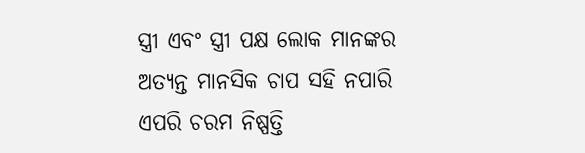ସ୍ତ୍ରୀ ଏବଂ ସ୍ତ୍ରୀ ପକ୍ଷ ଲୋକ ମାନଙ୍କର ଅତ୍ୟନ୍ତ ମାନସିକ ଚାପ ସହି ନପାରି ଏପରି ଚରମ ନିଷ୍ପତ୍ତି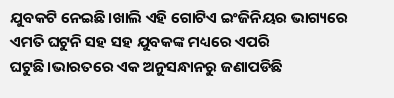ଯୁବକଟି ନେଇଛି।ଖାଲି ଏହି ଗୋଟିଏ ଇଂଜିନିୟର ଭାଗ୍ୟରେ ଏମତି ଘଟୁନି ସହ ସହ ଯୁବକଙ୍କ ମଧ୍ୟରେ ଏପରି ଘଟୁଛି।ଭାରତରେ ଏକ ଅନୁସନ୍ଧାନରୁ ଜଣାପଡିଛି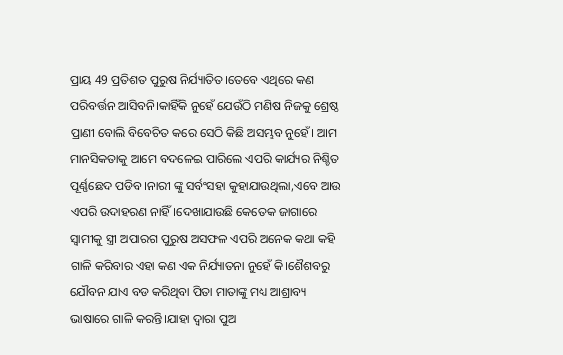ପ୍ରାୟ 49 ପ୍ରତିଶତ ପୁରୁଷ ନିର୍ଯ୍ୟାତିତ।ତେବେ ଏଥିରେ କଣ ପରିବର୍ତ୍ତନ ଆସିବନି।କାହିଁକି ନୁହେଁ ଯେଉଁଠି ମଣିଷ ନିଜକୁ ଶ୍ରେଷ୍ଠ ପ୍ରାଣୀ ବୋଲି ବିବେଚିତ କରେ ସେଠି କିଛି ଅସମ୍ଭବ ନୁହେଁ। ଆମ ମାନସିକତାକୁ ଆମେ ବଦଳେଇ ପାରିଲେ ଏପରି କାର୍ଯ୍ୟର ନିଶ୍ଚିତ ପୂର୍ଣ୍ଣଛେଦ ପଡିବ।ନାରୀ ଙ୍କୁ ସର୍ବଂସହା କୁହାଯାଉଥିଲା,ଏବେ ଆଉ ଏପରି ଉଦାହରଣ ନାହିଁ।ଦେଖାଯାଉଛି କେତେକ ଜାଗାରେ ସ୍ୱାମୀକୁ ସ୍ତ୍ରୀ ଅପାରଗ ପୁରୁଷ ଅସଫଳ ଏପରି ଅନେକ କଥା କହି ଗାଳି କରିବାର ଏହା କଣ ଏକ ନିର୍ଯ୍ୟାତନା ନୁହେଁ କି।ଶୈଶବରୁ ଯୌବନ ଯାଏ ବଡ କରିଥିବା ପିତା ମାତାଙ୍କୁ ମଧ୍ୟ ଆଶ୍ରାବ୍ୟ ଭାଷାରେ ଗାଳି କରନ୍ତି।ଯାହା ଦ୍ୱାରା ପୁଅ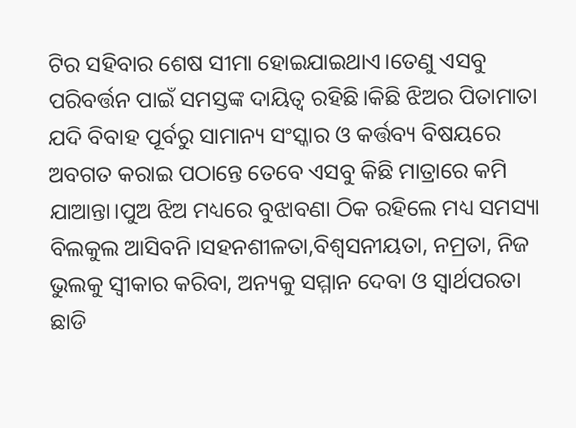ଟିର ସହିବାର ଶେଷ ସୀମା ହୋଇଯାଇଥାଏ।ତେଣୁ ଏସବୁ ପରିବର୍ତ୍ତନ ପାଇଁ ସମସ୍ତଙ୍କ ଦାୟିତ୍ୱ ରହିଛି।କିଛି ଝିଅର ପିତାମାତା ଯଦି ବିବାହ ପୂର୍ବରୁ ସାମାନ୍ୟ ସଂସ୍କାର ଓ କର୍ତ୍ତବ୍ୟ ବିଷୟରେ ଅବଗତ କରାଇ ପଠାନ୍ତେ ତେବେ ଏସବୁ କିଛି ମାତ୍ରାରେ କମି ଯାଆନ୍ତା।ପୁଅ ଝିଅ ମଧ୍ୟରେ ବୁଝାବଣା ଠିକ ରହିଲେ ମଧ୍ୟ ସମସ୍ୟା ବିଲକୁଲ ଆସିବନି।ସହନଶୀଳତା,ବିଶ୍ଵସନୀୟତା, ନମ୍ରତା, ନିଜ ଭୁଲକୁ ସ୍ୱୀକାର କରିବା, ଅନ୍ୟକୁ ସମ୍ମାନ ଦେବା ଓ ସ୍ୱାର୍ଥପରତା ଛାଡି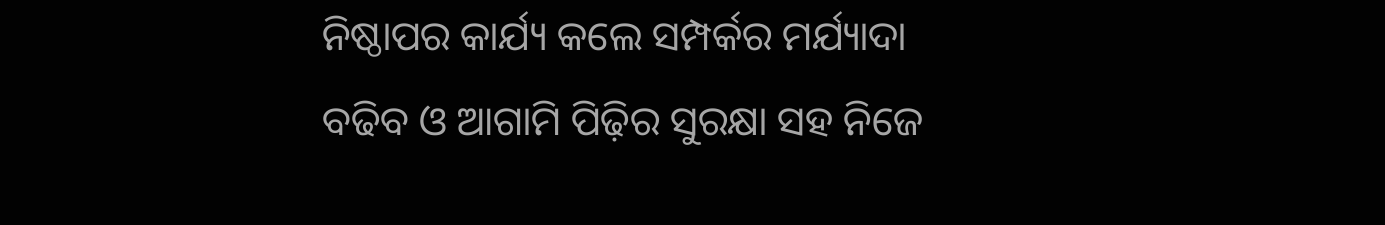ନିଷ୍ଠାପର କାର୍ଯ୍ୟ କଲେ ସମ୍ପର୍କର ମର୍ଯ୍ୟାଦା ବଢିବ ଓ ଆଗାମି ପିଢ଼ିର ସୁରକ୍ଷା ସହ ନିଜେ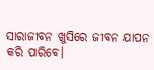ସାରାଜୀବନ ଖୁସିରେ ଜୀବନ ଯାପନ କରି ପାରିବେ।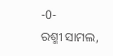-0-
ରଶ୍ମୀ ସାମଲ,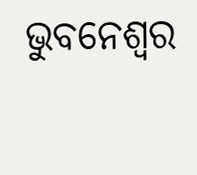ଭୁବନେଶ୍ୱର